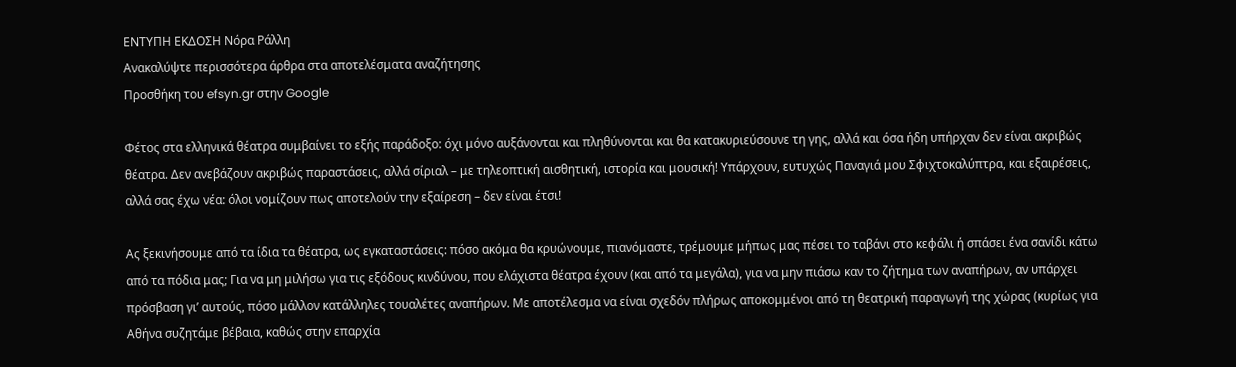ΕΝΤΥΠΗ ΕΚΔΟΣΗ Νόρα Ράλλη
Ανακαλύψτε περισσότερα άρθρα στα αποτελέσματα αναζήτησης
Προσθήκη του efsyn.gr στην Google

Φέτος στα ελληνικά θέατρα συμβαίνει το εξής παράδοξο: όχι μόνο αυξάνονται και πληθύνονται και θα κατακυριεύσουνε τη γης, αλλά και όσα ήδη υπήρχαν δεν είναι ακριβώς θέατρα. Δεν ανεβάζουν ακριβώς παραστάσεις, αλλά σίριαλ – με τηλεοπτική αισθητική, ιστορία και μουσική! Υπάρχουν, ευτυχώς Παναγιά μου Σφιχτοκαλύπτρα, και εξαιρέσεις, αλλά σας έχω νέα: όλοι νομίζουν πως αποτελούν την εξαίρεση – δεν είναι έτσι!

Ας ξεκινήσουμε από τα ίδια τα θέατρα, ως εγκαταστάσεις: πόσο ακόμα θα κρυώνουμε, πιανόμαστε, τρέμουμε μήπως μας πέσει το ταβάνι στο κεφάλι ή σπάσει ένα σανίδι κάτω από τα πόδια μας; Για να μη μιλήσω για τις εξόδους κινδύνου, που ελάχιστα θέατρα έχουν (και από τα μεγάλα), για να μην πιάσω καν το ζήτημα των αναπήρων, αν υπάρχει πρόσβαση γι’ αυτούς, πόσο μάλλον κατάλληλες τουαλέτες αναπήρων. Με αποτέλεσμα να είναι σχεδόν πλήρως αποκομμένοι από τη θεατρική παραγωγή της χώρας (κυρίως για Αθήνα συζητάμε βέβαια, καθώς στην επαρχία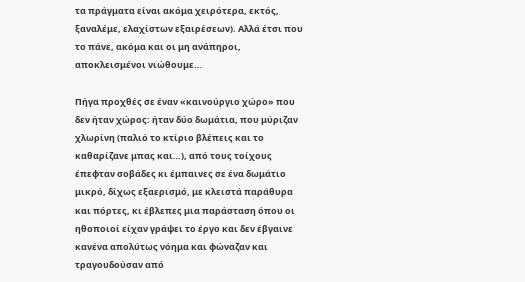τα πράγματα είναι ακόμα χειρότερα, εκτός, ξαναλέμε, ελαχίστων εξαιρέσεων). Αλλά έτσι που το πάνε, ακόμα και οι μη ανάπηροι, αποκλεισμένοι νιώθουμε…

Πήγα προχθές σε έναν «καινούργιο χώρο» που δεν ήταν χώρος: ήταν δύο δωμάτια, που μύριζαν χλωρίνη (παλιό το κτίριο βλέπεις και το καθαρίζανε μπας και…), από τους τοίχους έπεφταν σοβάδες κι έμπαινες σε ένα δωμάτιο μικρό, δίχως εξαερισμό, με κλειστά παράθυρα και πόρτες, κι έβλεπες μια παράσταση όπου οι ηθοποιοί είχαν γράψει το έργο και δεν έβγαινε κανένα απολύτως νόημα και φώναζαν και τραγουδούσαν από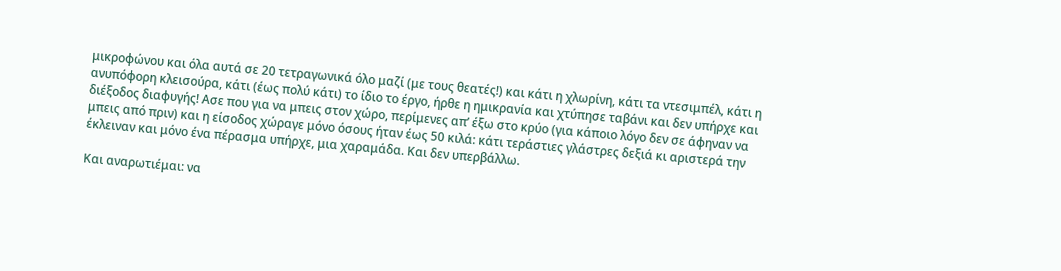μικροφώνου και όλα αυτά σε 20 τετραγωνικά όλο μαζί (με τους θεατές!) και κάτι η χλωρίνη, κάτι τα ντεσιμπέλ, κάτι η ανυπόφορη κλεισούρα, κάτι (έως πολύ κάτι) το ίδιο το έργο, ήρθε η ημικρανία και χτύπησε ταβάνι και δεν υπήρχε και διέξοδος διαφυγής! Ασε που για να μπεις στον χώρο, περίμενες απ’ έξω στο κρύο (για κάποιο λόγο δεν σε άφηναν να μπεις από πριν) και η είσοδος χώραγε μόνο όσους ήταν έως 50 κιλά: κάτι τεράστιες γλάστρες δεξιά κι αριστερά την έκλειναν και μόνο ένα πέρασμα υπήρχε, μια χαραμάδα. Και δεν υπερβάλλω.

Και αναρωτιέμαι: να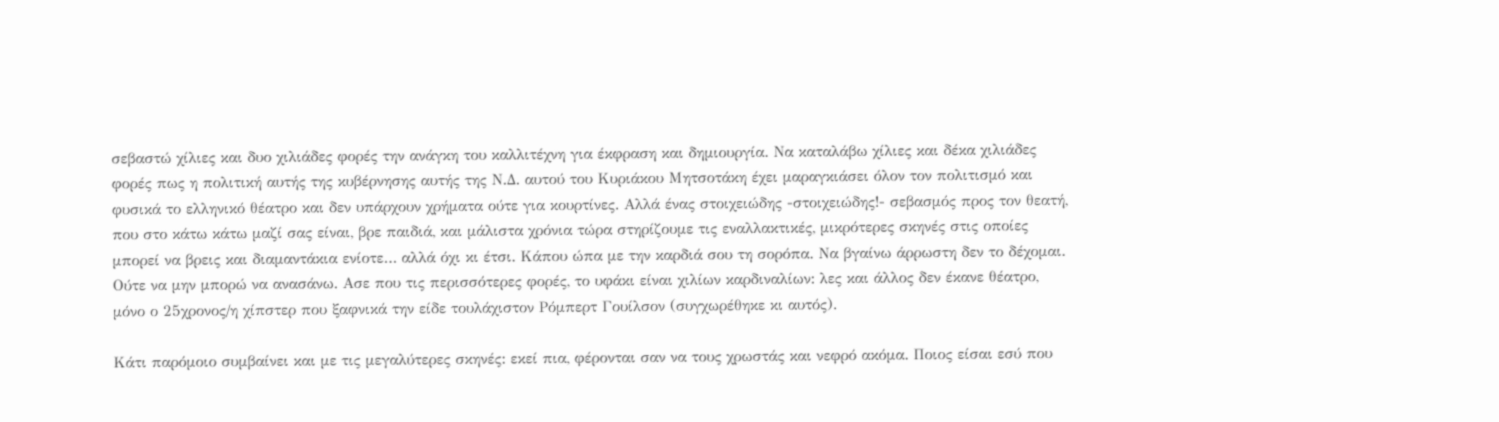σεβαστώ χίλιες και δυο χιλιάδες φορές την ανάγκη του καλλιτέχνη για έκφραση και δημιουργία. Να καταλάβω χίλιες και δέκα χιλιάδες φορές πως η πολιτική αυτής της κυβέρνησης αυτής της Ν.Δ. αυτού του Κυριάκου Μητσοτάκη έχει μαραγκιάσει όλον τον πολιτισμό και φυσικά το ελληνικό θέατρο και δεν υπάρχουν χρήματα ούτε για κουρτίνες. Αλλά ένας στοιχειώδης -στοιχειώδης!- σεβασμός προς τον θεατή, που στο κάτω κάτω μαζί σας είναι, βρε παιδιά, και μάλιστα χρόνια τώρα στηρίζουμε τις εναλλακτικές, μικρότερες σκηνές στις οποίες μπορεί να βρεις και διαμαντάκια ενίοτε… αλλά όχι κι έτσι. Κάπου ώπα με την καρδιά σου τη σορόπα. Να βγαίνω άρρωστη δεν το δέχομαι. Ούτε να μην μπορώ να ανασάνω. Ασε που τις περισσότερες φορές, το υφάκι είναι χιλίων καρδιναλίων: λες και άλλος δεν έκανε θέατρο, μόνο ο 25χρονος/η χίπστερ που ξαφνικά την είδε τουλάχιστον Ρόμπερτ Γουίλσον (συγχωρέθηκε κι αυτός).

Κάτι παρόμοιο συμβαίνει και με τις μεγαλύτερες σκηνές: εκεί πια, φέρονται σαν να τους χρωστάς και νεφρό ακόμα. Ποιος είσαι εσύ που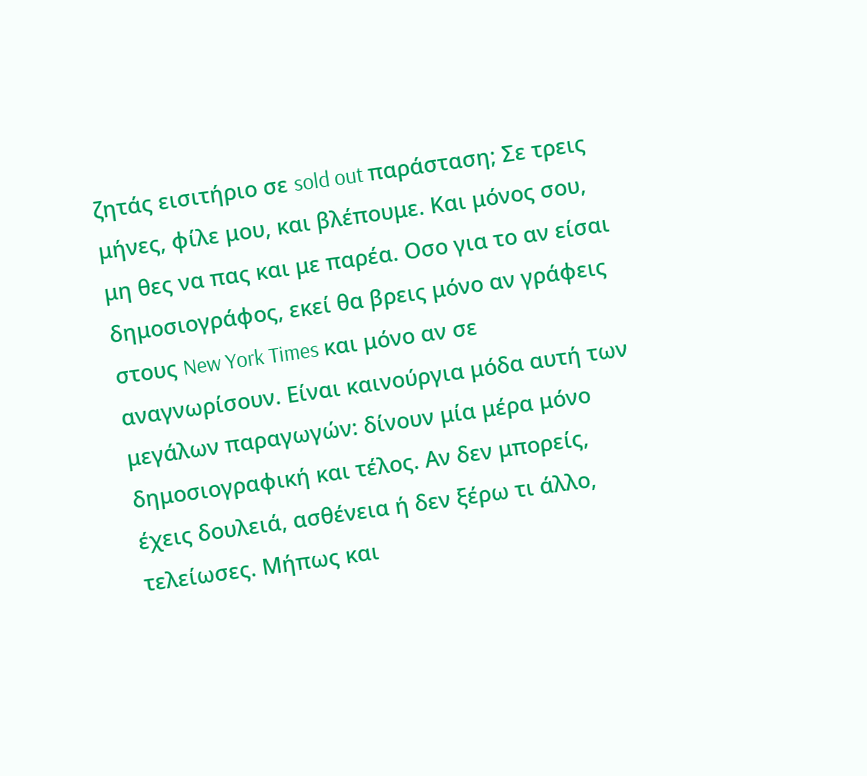ζητάς εισιτήριο σε sold out παράσταση; Σε τρεις μήνες, φίλε μου, και βλέπουμε. Και μόνος σου, μη θες να πας και με παρέα. Οσο για το αν είσαι δημοσιογράφος, εκεί θα βρεις μόνο αν γράφεις στους New York Times και μόνο αν σε αναγνωρίσουν. Είναι καινούργια μόδα αυτή των μεγάλων παραγωγών: δίνουν μία μέρα μόνο δημοσιογραφική και τέλος. Αν δεν μπορείς, έχεις δουλειά, ασθένεια ή δεν ξέρω τι άλλο, τελείωσες. Μήπως και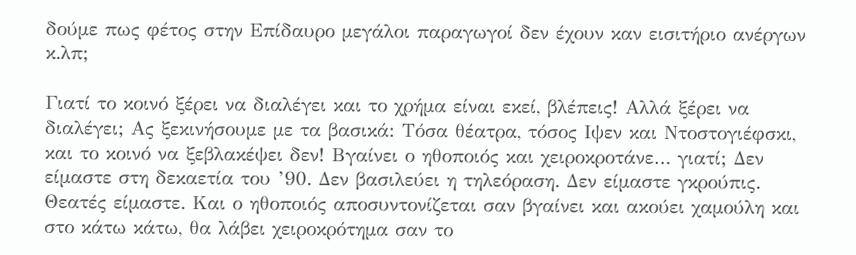δούμε πως φέτος στην Επίδαυρο μεγάλοι παραγωγοί δεν έχουν καν εισιτήριο ανέργων κ.λπ;

Γιατί το κοινό ξέρει να διαλέγει και το χρήμα είναι εκεί, βλέπεις! Αλλά ξέρει να διαλέγει; Ας ξεκινήσουμε με τα βασικά: Τόσα θέατρα, τόσος Ιψεν και Ντοστογιέφσκι, και το κοινό να ξεβλακέψει δεν! Βγαίνει ο ηθοποιός και χειροκροτάνε… γιατί; Δεν είμαστε στη δεκαετία του ’90. Δεν βασιλεύει η τηλεόραση. Δεν είμαστε γκρούπις. Θεατές είμαστε. Και ο ηθοποιός αποσυντονίζεται σαν βγαίνει και ακούει χαμούλη και στο κάτω κάτω, θα λάβει χειροκρότημα σαν το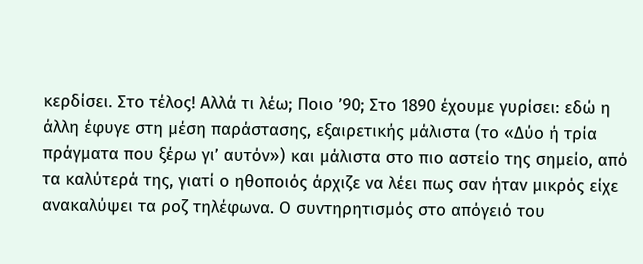κερδίσει. Στο τέλος! Αλλά τι λέω; Ποιο ’90; Στο 1890 έχουμε γυρίσει: εδώ η άλλη έφυγε στη μέση παράστασης, εξαιρετικής μάλιστα (το «Δύο ή τρία πράγματα που ξέρω γι’ αυτόν») και μάλιστα στο πιο αστείο της σημείο, από τα καλύτερά της, γιατί ο ηθοποιός άρχιζε να λέει πως σαν ήταν μικρός είχε ανακαλύψει τα ροζ τηλέφωνα. Ο συντηρητισμός στο απόγειό του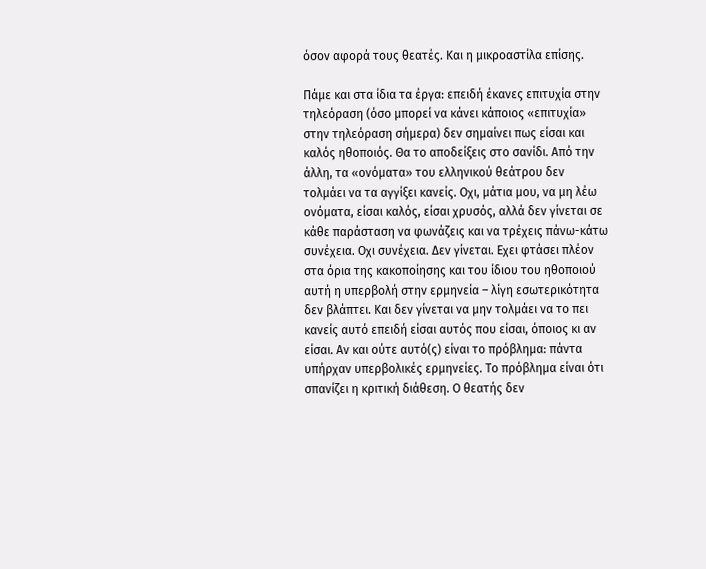όσον αφορά τους θεατές. Και η μικροαστίλα επίσης.

Πάμε και στα ίδια τα έργα: επειδή έκανες επιτυχία στην τηλεόραση (όσο μπορεί να κάνει κάποιος «επιτυχία» στην τηλεόραση σήμερα) δεν σημαίνει πως είσαι και καλός ηθοποιός. Θα το αποδείξεις στο σανίδι. Από την άλλη, τα «ονόματα» του ελληνικού θεάτρου δεν τολμάει να τα αγγίξει κανείς. Οχι, μάτια μου, να μη λέω ονόματα, είσαι καλός, είσαι χρυσός, αλλά δεν γίνεται σε κάθε παράσταση να φωνάζεις και να τρέχεις πάνω-κάτω συνέχεια. Οχι συνέχεια. Δεν γίνεται. Εχει φτάσει πλέον στα όρια της κακοποίησης και του ίδιου του ηθοποιού αυτή η υπερβολή στην ερμηνεία – λίγη εσωτερικότητα δεν βλάπτει. Και δεν γίνεται να μην τολμάει να το πει κανείς αυτό επειδή είσαι αυτός που είσαι, όποιος κι αν είσαι. Αν και ούτε αυτό(ς) είναι το πρόβλημα: πάντα υπήρχαν υπερβολικές ερμηνείες. Το πρόβλημα είναι ότι σπανίζει η κριτική διάθεση. Ο θεατής δεν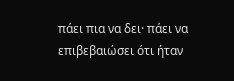πάει πια να δει· πάει να επιβεβαιώσει ότι ήταν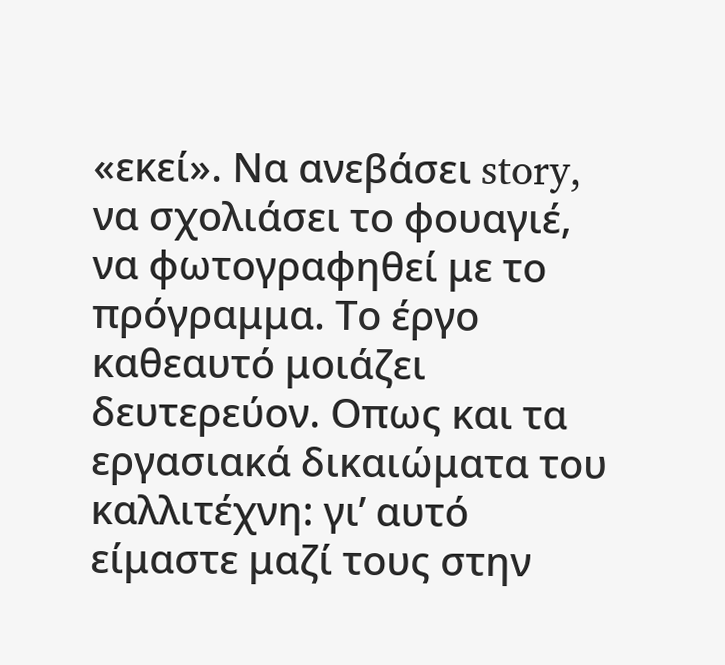«εκεί». Να ανεβάσει story, να σχολιάσει το φουαγιέ, να φωτογραφηθεί με το πρόγραμμα. Το έργο καθεαυτό μοιάζει δευτερεύον. Οπως και τα εργασιακά δικαιώματα του καλλιτέχνη: γι’ αυτό είμαστε μαζί τους στην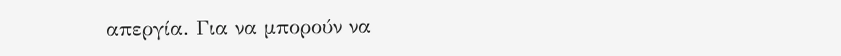απεργία. Για να μπορούν να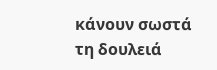κάνουν σωστά τη δουλειά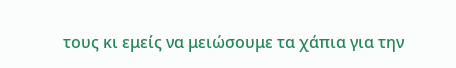τους κι εμείς να μειώσουμε τα χάπια για την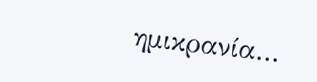ημικρανία…